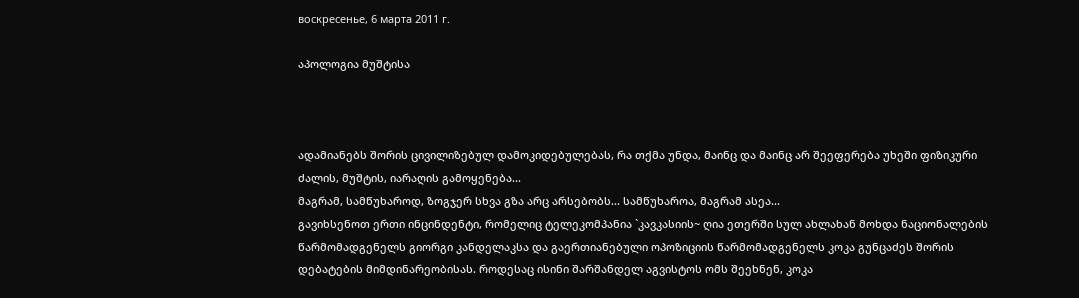воскресенье, 6 марта 2011 г.

აპოლოგია მუშტისა



ადამიანებს შორის ცივილიზებულ დამოკიდებულებას, რა თქმა უნდა, მაინც და მაინც არ შეეფერება უხეში ფიზიკური ძალის, მუშტის, იარაღის გამოყენება...
მაგრამ, სამწუხაროდ, ზოგჯერ სხვა გზა არც არსებობს... სამწუხაროა, მაგრამ ასეა...
გავიხსენოთ ერთი ინცინდენტი, რომელიც ტელეკომპანია `კავკასიის~ ღია ეთერში სულ ახლახან მოხდა ნაციონალების წარმომადგენელს გიორგი კანდელაკსა და გაერთიანებული ოპოზიციის წარმომადგენელს კოკა გუნცაძეს შორის დებატების მიმდინარეობისას. როდესაც ისინი შარშანდელ აგვისტოს ომს შეეხნენ, კოკა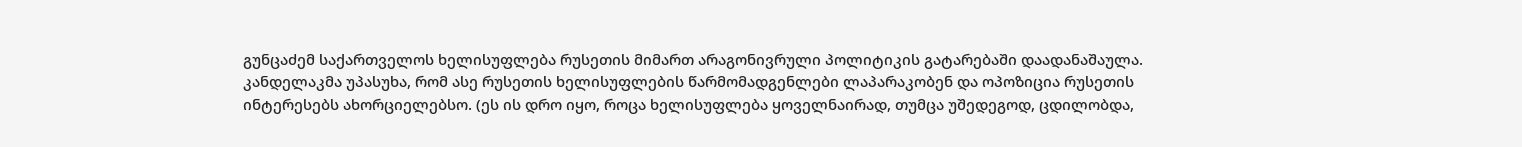გუნცაძემ საქართველოს ხელისუფლება რუსეთის მიმართ არაგონივრული პოლიტიკის გატარებაში დაადანაშაულა. კანდელაკმა უპასუხა, რომ ასე რუსეთის ხელისუფლების წარმომადგენლები ლაპარაკობენ და ოპოზიცია რუსეთის ინტერესებს ახორციელებსო. (ეს ის დრო იყო, როცა ხელისუფლება ყოველნაირად, თუმცა უშედეგოდ, ცდილობდა,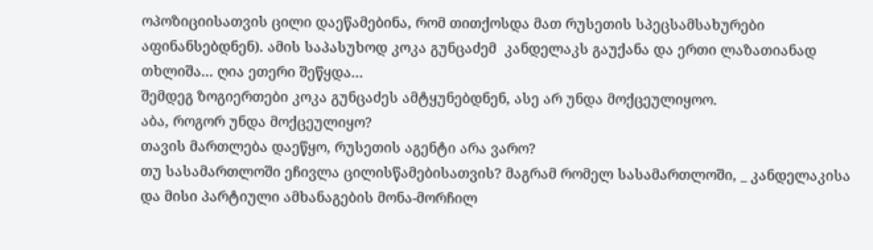ოპოზიციისათვის ცილი დაეწამებინა, რომ თითქოსდა მათ რუსეთის სპეცსამსახურები აფინანსებდნენ). ამის საპასუხოდ კოკა გუნცაძემ  კანდელაკს გაუქანა და ერთი ლაზათიანად თხლიშა... ღია ეთერი შეწყდა...
შემდეგ ზოგიერთები კოკა გუნცაძეს ამტყუნებდნენ, ასე არ უნდა მოქცეულიყოო.
აბა, როგორ უნდა მოქცეულიყო?
თავის მართლება დაეწყო, რუსეთის აგენტი არა ვარო?
თუ სასამართლოში ეჩივლა ცილისწამებისათვის? მაგრამ რომელ სასამართლოში, _ კანდელაკისა და მისი პარტიული ამხანაგების მონა-მორჩილ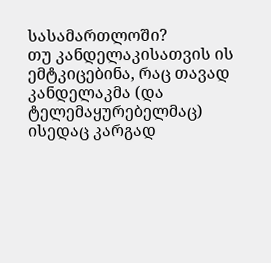სასამართლოში?
თუ კანდელაკისათვის ის ემტკიცებინა, რაც თავად კანდელაკმა (და ტელემაყურებელმაც) ისედაც კარგად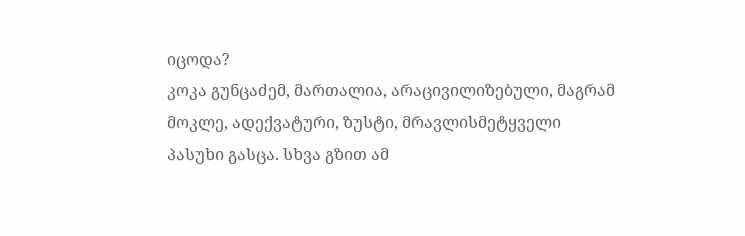იცოდა?
კოკა გუნცაძემ, მართალია, არაცივილიზებული, მაგრამ მოკლე, ადექვატური, ზუსტი, მრავლისმეტყველი პასუხი გასცა. სხვა გზით ამ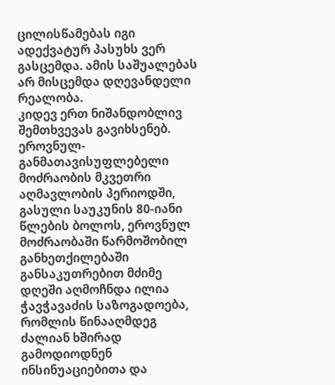ცილისწამებას იგი ადექვატურ პასუხს ვერ გასცემდა. ამის საშუალებას არ მისცემდა დღევანდელი რეალობა.
კიდევ ერთ ნიშანდობლივ შემთხვევას გავიხსენებ.
ეროვნულ-განმათავისუფლებელი მოძრაობის მკვეთრი აღმავლობის პერიოდში, გასული საუკუნის 80-იანი წლების ბოლოს, ეროვნულ მოძრაობაში წარმოშობილ განხეთქილებაში განსაკუთრებით მძიმე დღეში აღმოჩნდა ილია ჭავჭავაძის საზოგადოება, რომლის წინააღმდეგ ძალიან ხშირად გამოდიოდნენ ინსინუაციებითა და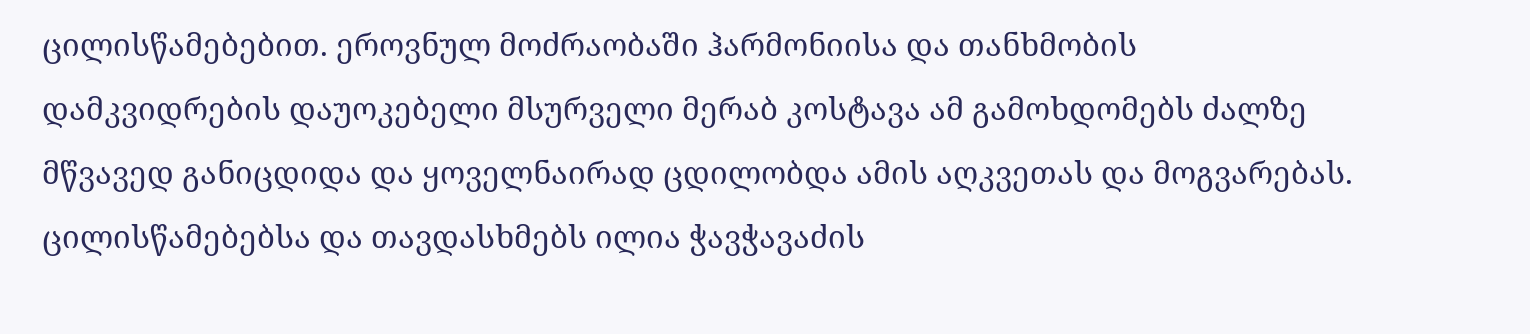ცილისწამებებით. ეროვნულ მოძრაობაში ჰარმონიისა და თანხმობის დამკვიდრების დაუოკებელი მსურველი მერაბ კოსტავა ამ გამოხდომებს ძალზე მწვავედ განიცდიდა და ყოველნაირად ცდილობდა ამის აღკვეთას და მოგვარებას.
ცილისწამებებსა და თავდასხმებს ილია ჭავჭავაძის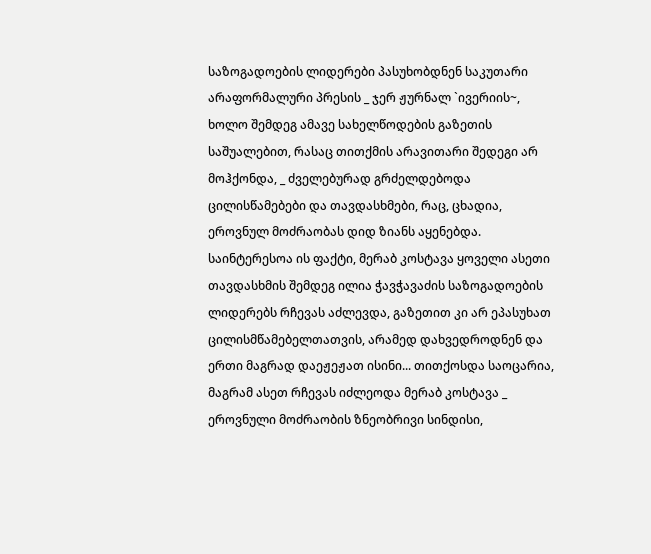საზოგადოების ლიდერები პასუხობდნენ საკუთარი არაფორმალური პრესის _ ჯერ ჟურნალ `ივერიის~, ხოლო შემდეგ ამავე სახელწოდების გაზეთის საშუალებით, რასაც თითქმის არავითარი შედეგი არ მოჰქონდა, _ ძველებურად გრძელდებოდა ცილისწამებები და თავდასხმები, რაც, ცხადია, ეროვნულ მოძრაობას დიდ ზიანს აყენებდა.
საინტერესოა ის ფაქტი, მერაბ კოსტავა ყოველი ასეთი თავდასხმის შემდეგ ილია ჭავჭავაძის საზოგადოების ლიდერებს რჩევას აძლევდა, გაზეთით კი არ ეპასუხათ ცილისმწამებელთათვის, არამედ დახვედროდნენ და ერთი მაგრად დაეჟეჟათ ისინი... თითქოსდა საოცარია, მაგრამ ასეთ რჩევას იძლეოდა მერაბ კოსტავა _ ეროვნული მოძრაობის ზნეობრივი სინდისი,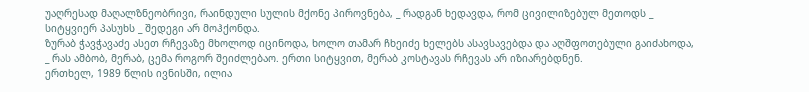უაღრესად მაღალზნეობრივი, რაინდული სულის მქონე პიროვნება, _ რადგან ხედავდა, რომ ცივილიზებულ მეთოდს _ სიტყვიერ პასუხს _ შედეგი არ მოჰქონდა.
ზურაბ ჭავჭავაძე ასეთ რჩევაზე მხოლოდ იცინოდა, ხოლო თამარ ჩხეიძე ხელებს ასავსავებდა და აღშფოთებული გაიძახოდა, _ რას ამბობ, მერაბ, ცემა როგორ შეიძლებაო. ერთი სიტყვით, მერაბ კოსტავას რჩევას არ იზიარებდნენ.
ერთხელ, 1989 წლის ივნისში, ილია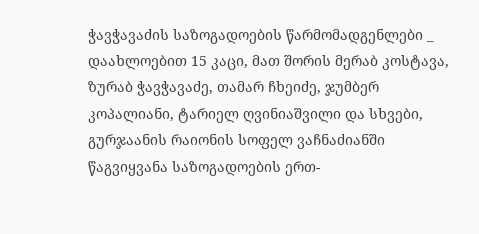ჭავჭავაძის საზოგადოების წარმომადგენლები _ დაახლოებით 15 კაცი, მათ შორის მერაბ კოსტავა, ზურაბ ჭავჭავაძე, თამარ ჩხეიძე, ჯუმბერ კოპალიანი, ტარიელ ღვინიაშვილი და სხვები, გურჯაანის რაიონის სოფელ ვაჩნაძიანში წაგვიყვანა საზოგადოების ერთ-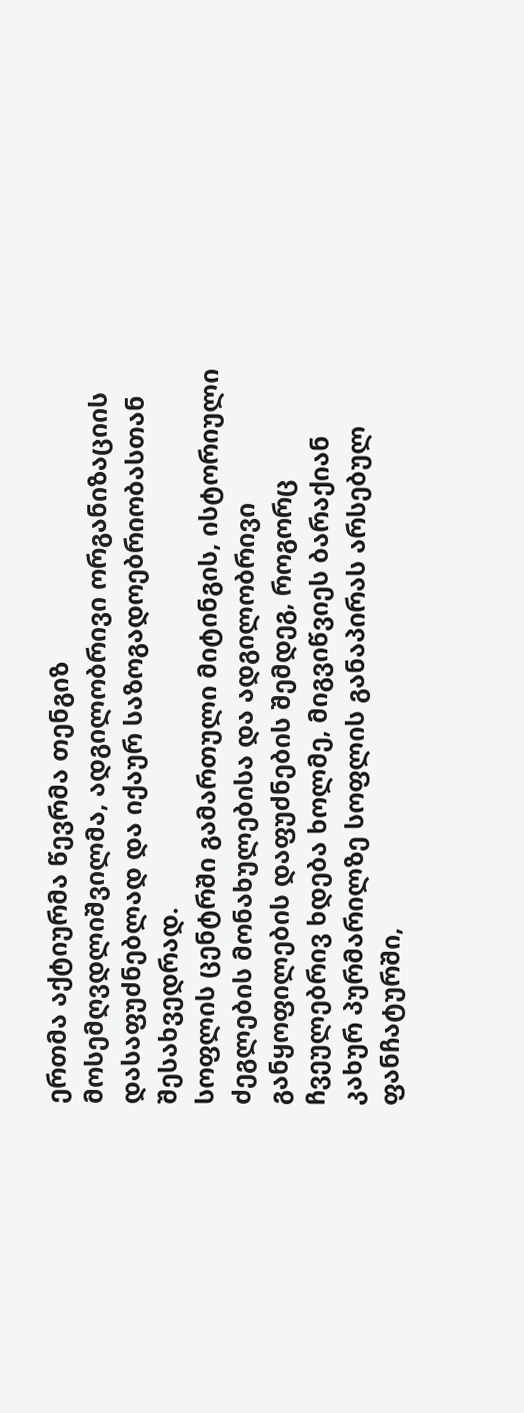ერთმა აქტიურმა წევრმა თენგიზ მოსემღვდლიშვილმა, ადგილობრივი ორგანიზაციის დასაფუძნებლად და იქაურ საზოგადოებრიობასთან შესახვედრად.
სოფლის ცენტრში გამართული მიტინგის, ისტორიული ძეგლების მონახულებისა და ადგილობრივი განყოფილების დაფუძნების შემდეგ, როგორც ჩვეულებრივ ხდება ხოლმე, მიგვიწვიეს ბარაქიან კახურ პურმარილზე სოფლის განაპირას არსებულ ფანჩატურში,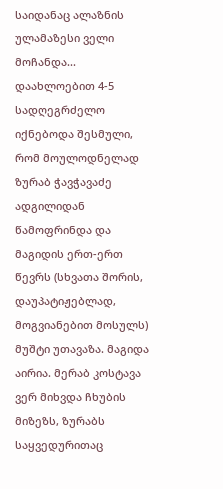საიდანაც ალაზნის ულამაზესი ველი მოჩანდა...
დაახლოებით 4-5 სადღეგრძელო იქნებოდა შესმული, რომ მოულოდნელად ზურაბ ჭავჭავაძე ადგილიდან წამოფრინდა და მაგიდის ერთ-ერთ წევრს (სხვათა შორის, დაუპატიჟებლად, მოგვიანებით მოსულს) მუშტი უთავაზა. მაგიდა აირია. მერაბ კოსტავა ვერ მიხვდა ჩხუბის მიზეზს, ზურაბს საყვედურითაც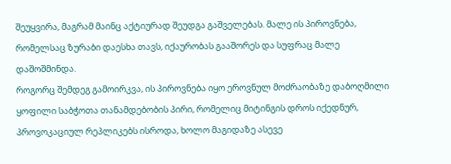შეუყვირა, მაგრამ მაინც აქტიურად შეუდგა გაშველებას. მალე ის პიროვნება, რომელსაც ზურაბი დაესხა თავს, იქაურობას გააშორეს და სუფრაც მალე დაშოშმინდა.
როგორც შემდეგ გამოირკვა, ის პიროვნება იყო ეროვნულ მოძრაობაზე დაბოღმილი ყოფილი საბჭოთა თანამდებობის პირი, რომელიც მიტინგის დროს იქედნურ, პროვოკაციულ რეპლიკებს ისროდა, ხოლო მაგიდაზე ასევე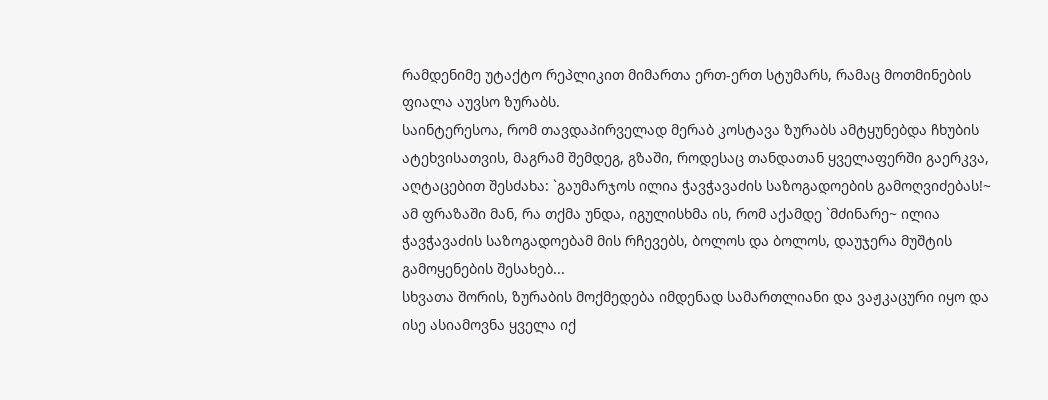რამდენიმე უტაქტო რეპლიკით მიმართა ერთ-ერთ სტუმარს, რამაც მოთმინების ფიალა აუვსო ზურაბს.
საინტერესოა, რომ თავდაპირველად მერაბ კოსტავა ზურაბს ამტყუნებდა ჩხუბის ატეხვისათვის, მაგრამ შემდეგ, გზაში, როდესაც თანდათან ყველაფერში გაერკვა, აღტაცებით შესძახა: `გაუმარჯოს ილია ჭავჭავაძის საზოგადოების გამოღვიძებას!~ ამ ფრაზაში მან, რა თქმა უნდა, იგულისხმა ის, რომ აქამდე `მძინარე~ ილია ჭავჭავაძის საზოგადოებამ მის რჩევებს, ბოლოს და ბოლოს, დაუჯერა მუშტის გამოყენების შესახებ...
სხვათა შორის, ზურაბის მოქმედება იმდენად სამართლიანი და ვაჟკაცური იყო და ისე ასიამოვნა ყველა იქ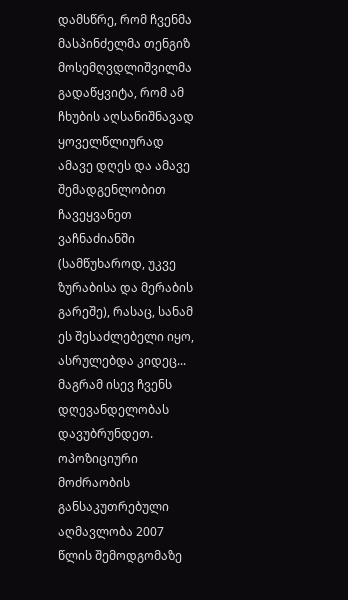დამსწრე, რომ ჩვენმა მასპინძელმა თენგიზ მოსემღვდლიშვილმა გადაწყვიტა, რომ ამ ჩხუბის აღსანიშნავად ყოველწლიურად ამავე დღეს და ამავე შემადგენლობით ჩავეყვანეთ ვაჩნაძიანში (სამწუხაროდ, უკვე ზურაბისა და მერაბის გარეშე), რასაც, სანამ ეს შესაძლებელი იყო, ასრულებდა კიდეც...
მაგრამ ისევ ჩვენს დღევანდელობას დავუბრუნდეთ.
ოპოზიციური მოძრაობის განსაკუთრებული აღმავლობა 2007 წლის შემოდგომაზე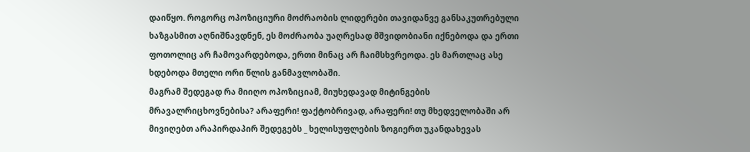დაიწყო. როგორც ოპოზიციური მოძრაობის ლიდერები თავიდანვე განსაკუთრებული ხაზგასმით აღნიშნავდნენ, ეს მოძრაობა უაღრესად მშვიდობიანი იქნებოდა და ერთი ფოთოლიც არ ჩამოვარდებოდა, ერთი მინაც არ ჩაიმსხვრეოდა. ეს მართლაც ასე ხდებოდა მთელი ორი წლის განმავლობაში.
მაგრამ შედეგად რა მიიღო ოპოზიციამ, მიუხედავად მიტინგების მრავალრიცხოვნებისა? არაფერი! ფაქტობრივად, არაფერი! თუ მხედველობაში არ მივიღებთ არაპირდაპირ შედეგებს _ ხელისუფლების ზოგიერთ უკანდახევას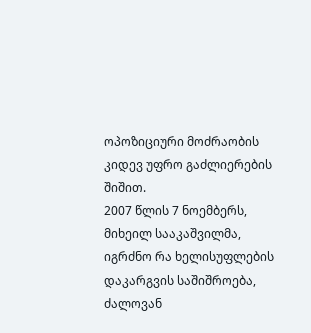ოპოზიციური მოძრაობის კიდევ უფრო გაძლიერების შიშით.
2007 წლის 7 ნოემბერს, მიხეილ სააკაშვილმა, იგრძნო რა ხელისუფლების დაკარგვის საშიშროება, ძალოვან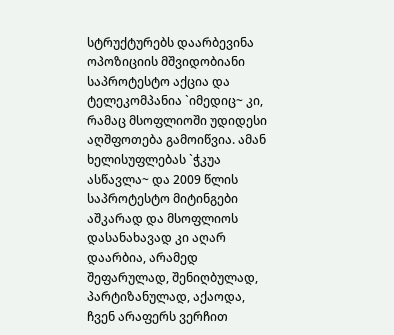სტრუქტურებს დაარბევინა ოპოზიციის მშვიდობიანი საპროტესტო აქცია და ტელეკომპანია `იმედიც~ კი, რამაც მსოფლიოში უდიდესი აღშფოთება გამოიწვია. ამან ხელისუფლებას `ჭკუა ასწავლა~ და 2009 წლის საპროტესტო მიტინგები აშკარად და მსოფლიოს დასანახავად კი აღარ დაარბია, არამედ შეფარულად, შენიღბულად, პარტიზანულად, აქაოდა, ჩვენ არაფერს ვერჩით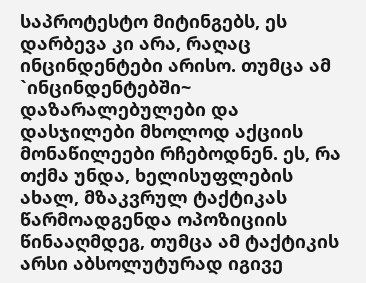საპროტესტო მიტინგებს, ეს დარბევა კი არა, რაღაც ინცინდენტები არისო. თუმცა ამ `ინცინდენტებში~ დაზარალებულები და დასჯილები მხოლოდ აქციის მონაწილეები რჩებოდნენ. ეს, რა თქმა უნდა, ხელისუფლების ახალ, მზაკვრულ ტაქტიკას წარმოადგენდა ოპოზიციის წინააღმდეგ, თუმცა ამ ტაქტიკის არსი აბსოლუტურად იგივე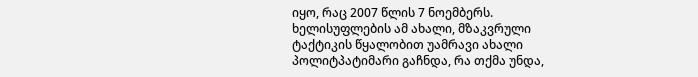იყო, რაც 2007 წლის 7 ნოემბერს.
ხელისუფლების ამ ახალი, მზაკვრული ტაქტიკის წყალობით უამრავი ახალი პოლიტპატიმარი გაჩნდა, რა თქმა უნდა,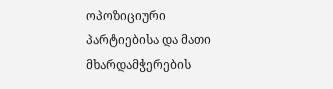ოპოზიციური პარტიებისა და მათი მხარდამჭერების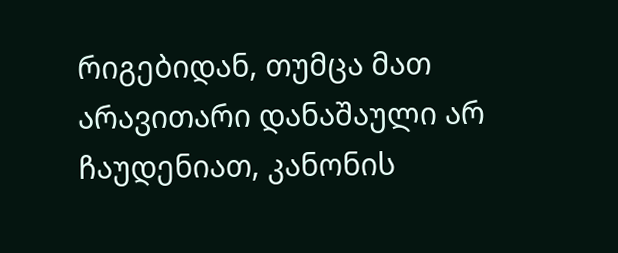რიგებიდან, თუმცა მათ არავითარი დანაშაული არ ჩაუდენიათ, კანონის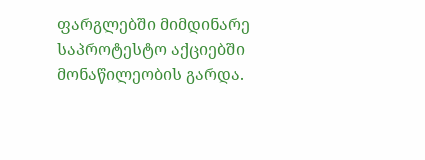ფარგლებში მიმდინარე საპროტესტო აქციებში მონაწილეობის გარდა.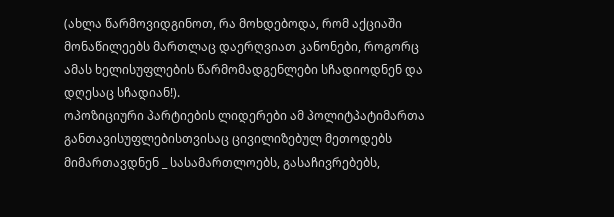(ახლა წარმოვიდგინოთ, რა მოხდებოდა, რომ აქციაში მონაწილეებს მართლაც დაერღვიათ კანონები, როგორც ამას ხელისუფლების წარმომადგენლები სჩადიოდნენ და დღესაც სჩადიან!).
ოპოზიციური პარტიების ლიდერები ამ პოლიტპატიმართა განთავისუფლებისთვისაც ცივილიზებულ მეთოდებს მიმართავდნენ _ სასამართლოებს, გასაჩივრებებს,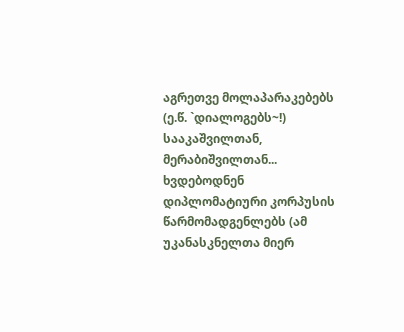აგრეთვე მოლაპარაკებებს (ე.წ. `დიალოგებს~!) სააკაშვილთან, მერაბიშვილთან... ხვდებოდნენ დიპლომატიური კორპუსის წარმომადგენლებს (ამ უკანასკნელთა მიერ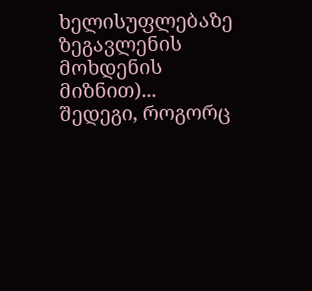ხელისუფლებაზე ზეგავლენის მოხდენის მიზნით)...
შედეგი, როგორც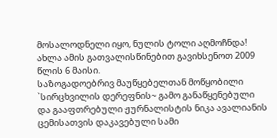მოსალოდნელი იყო, ნულის ტოლი აღმოჩნდა!
ახლა ამის გათვალისწინებით გავიხსენოთ 2009 წლის 6 მაისი.
საზოგადოებრივ მაუწყებელთან მოწყობილი `სირცხვილის დერეფნის~ გამო განაწყენებული და გააფთრებული ჟურნალისტის ნიკა ავალიანის ცემისათვის დაკავებული სამი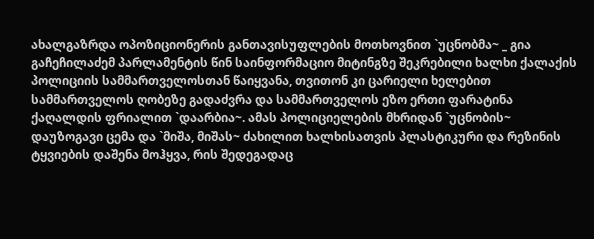ახალგაზრდა ოპოზიციონერის განთავისუფლების მოთხოვნით `უცნობმა~ _ გია გაჩეჩილაძემ პარლამენტის წინ საინფორმაციო მიტინგზე შეკრებილი ხალხი ქალაქის პოლიციის სამმართველოსთან წაიყვანა, თვითონ კი ცარიელი ხელებით სამმართველოს ღობეზე გადაძვრა და სამმართველოს ეზო ერთი ფარატინა ქაღალდის ფრიალით `დაარბია~. ამას პოლიციელების მხრიდან `უცნობის~ დაუზოგავი ცემა და `მიშა, მიშას~ ძახილით ხალხისათვის პლასტიკური და რეზინის ტყვიების დაშენა მოჰყვა, რის შედეგადაც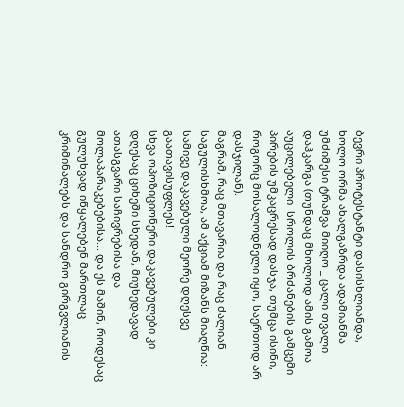ბევრი პროტესტანტი დასისხლიანდა, ხოლო ორმა ახალგაზრდა ადამიანმა უმძიმესი ტრამვა მიიღო _ ცალი თვალი დაჰკარგა (თუნდაც მხოლოდ ამის გამოა აუცილებელი  სროლის ბრძანების გამცემი პირების უმკაცრესად დასჯა, თუმცა ისინი, როგორც მოსალოდნელი იყო, საერთოდ არ დასჯილან).
მაგრამ, რაც მთავარია და რაც ძალიან საგულისხმოა, ამ აქციამ მიზანს მიაღწია: სამივე დაკავებული მეორე დღესვე გაათავისუფლეს!
სხვა ოპოზიციონერი დაკავებულები კი დღესაც ციხეში სხედან, მიუხედავად ათასგვარი საჩივრებისა და მოლაპარაკებებისა... და ეს მაშინ, როდესაც გულუხვად იწყალებენ მართლაც კრიმინალებს და სანდრო გირგვლიანის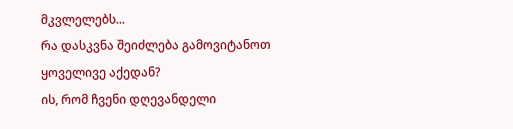მკვლელებს...
რა დასკვნა შეიძლება გამოვიტანოთ ყოველივე აქედან?
ის, რომ ჩვენი დღევანდელი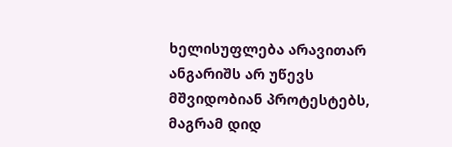ხელისუფლება არავითარ ანგარიშს არ უწევს მშვიდობიან პროტესტებს, მაგრამ დიდ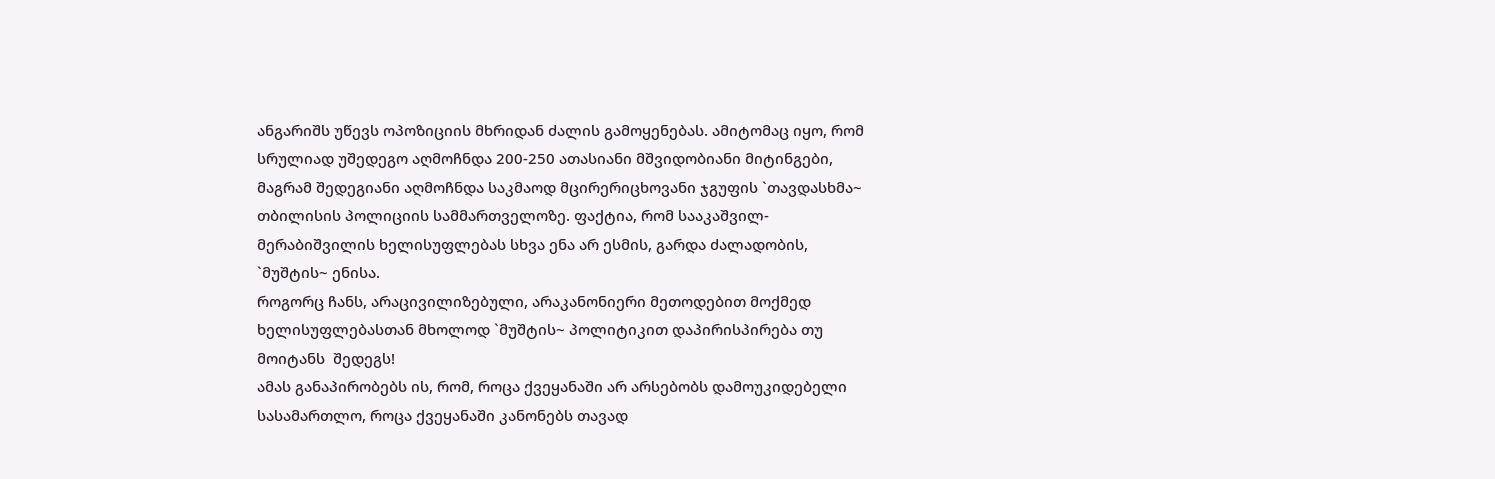ანგარიშს უწევს ოპოზიციის მხრიდან ძალის გამოყენებას. ამიტომაც იყო, რომ სრულიად უშედეგო აღმოჩნდა 200-250 ათასიანი მშვიდობიანი მიტინგები, მაგრამ შედეგიანი აღმოჩნდა საკმაოდ მცირერიცხოვანი ჯგუფის `თავდასხმა~ თბილისის პოლიციის სამმართველოზე. ფაქტია, რომ სააკაშვილ-მერაბიშვილის ხელისუფლებას სხვა ენა არ ესმის, გარდა ძალადობის, `მუშტის~ ენისა.
როგორც ჩანს, არაცივილიზებული, არაკანონიერი მეთოდებით მოქმედ ხელისუფლებასთან მხოლოდ `მუშტის~ პოლიტიკით დაპირისპირება თუ მოიტანს  შედეგს!
ამას განაპირობებს ის, რომ, როცა ქვეყანაში არ არსებობს დამოუკიდებელი სასამართლო, როცა ქვეყანაში კანონებს თავად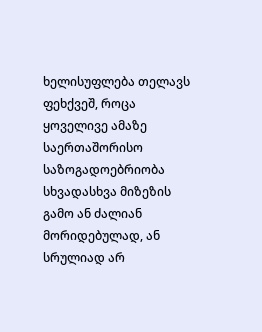ხელისუფლება თელავს ფეხქვეშ, როცა ყოველივე ამაზე საერთაშორისო საზოგადოებრიობა სხვადასხვა მიზეზის გამო ან ძალიან მორიდებულად, ან სრულიად არ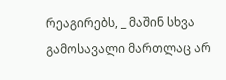რეაგირებს, _ მაშინ სხვა გამოსავალი მართლაც არ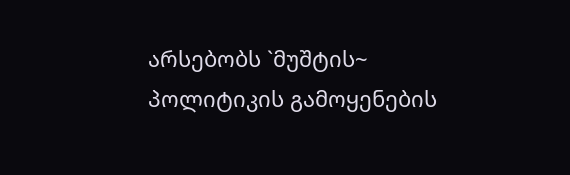არსებობს `მუშტის~ პოლიტიკის გამოყენების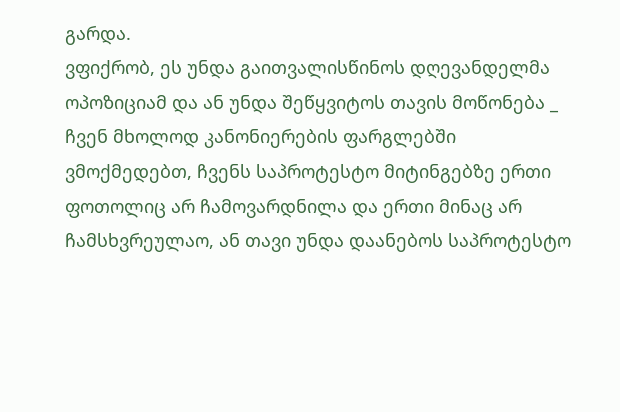გარდა.
ვფიქრობ, ეს უნდა გაითვალისწინოს დღევანდელმა ოპოზიციამ და ან უნდა შეწყვიტოს თავის მოწონება _ ჩვენ მხოლოდ კანონიერების ფარგლებში ვმოქმედებთ, ჩვენს საპროტესტო მიტინგებზე ერთი ფოთოლიც არ ჩამოვარდნილა და ერთი მინაც არ ჩამსხვრეულაო, ან თავი უნდა დაანებოს საპროტესტო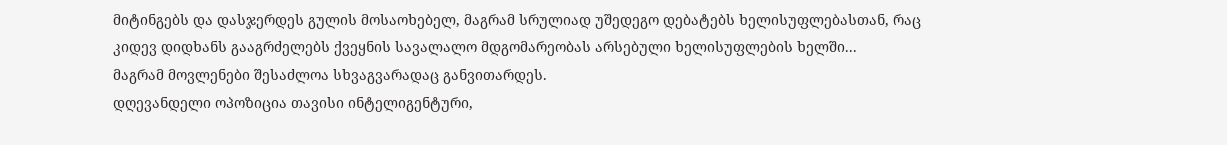მიტინგებს და დასჯერდეს გულის მოსაოხებელ, მაგრამ სრულიად უშედეგო დებატებს ხელისუფლებასთან, რაც კიდევ დიდხანს გააგრძელებს ქვეყნის სავალალო მდგომარეობას არსებული ხელისუფლების ხელში...
მაგრამ მოვლენები შესაძლოა სხვაგვარადაც განვითარდეს.
დღევანდელი ოპოზიცია თავისი ინტელიგენტური,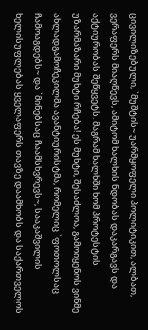ცივილიზებული, `მუშტის~ უარმყოფელი პოლიტიკით, ალბათ, ვერაფერს მიაღწევს, ამიტომ ხალხის ნდობას დაკარგავს და აქტიურობას შეწყვეტს. მაგრამ ხალხში ხომ პროტესტის უზარმაზარი მუხტი რჩება! ეს მუხტი, შესაძლოა, გამოიყენოს ვინმე ახლადგამოჩეკილმა ავანტიურისტმა, რომელიც `ფოთოლსაც ჩამოაგდებს~ და `მინებსაც ჩაამსხვრევს~, სააკაშვილის ხელისუფლებას ყველაფერს თავზე დაამხობს და საქართველოს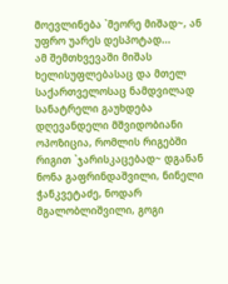მოევლინება `მეორე მიშად~, ან უფრო უარეს დესპოტად...
ამ შემთხვევაში მიშას ხელისუფლებასაც და მთელ საქართველოსაც ნამდვილად სანატრელი გაუხდება დღევანდელი მშვიდობიანი ოპოზიცია, რომლის რიგებში რიგით `ჯარისკაცებად~ დგანან ნონა გაფრინდაშვილი, ნინელი ჭანკვეტაძე, ნოდარ მგალობლიშვილი, გოგი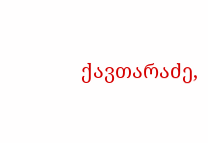ქავთარაძე,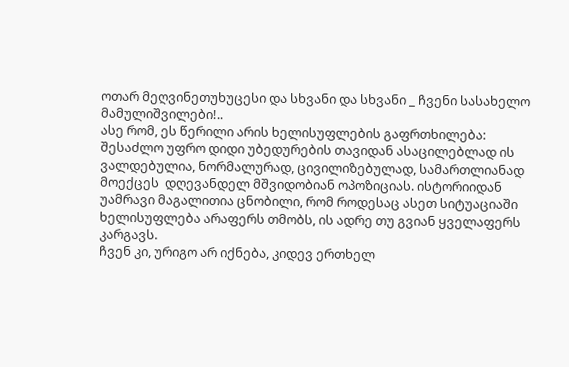ოთარ მეღვინეთუხუცესი და სხვანი და სხვანი _ ჩვენი სასახელო მამულიშვილები!..
ასე რომ, ეს წერილი არის ხელისუფლების გაფრთხილება: შესაძლო უფრო დიდი უბედურების თავიდან ასაცილებლად ის ვალდებულია, ნორმალურად, ცივილიზებულად, სამართლიანად მოექცეს  დღევანდელ მშვიდობიან ოპოზიციას. ისტორიიდან უამრავი მაგალითია ცნობილი, რომ როდესაც ასეთ სიტუაციაში ხელისუფლება არაფერს თმობს, ის ადრე თუ გვიან ყველაფერს კარგავს.
ჩვენ კი, ურიგო არ იქნება, კიდევ ერთხელ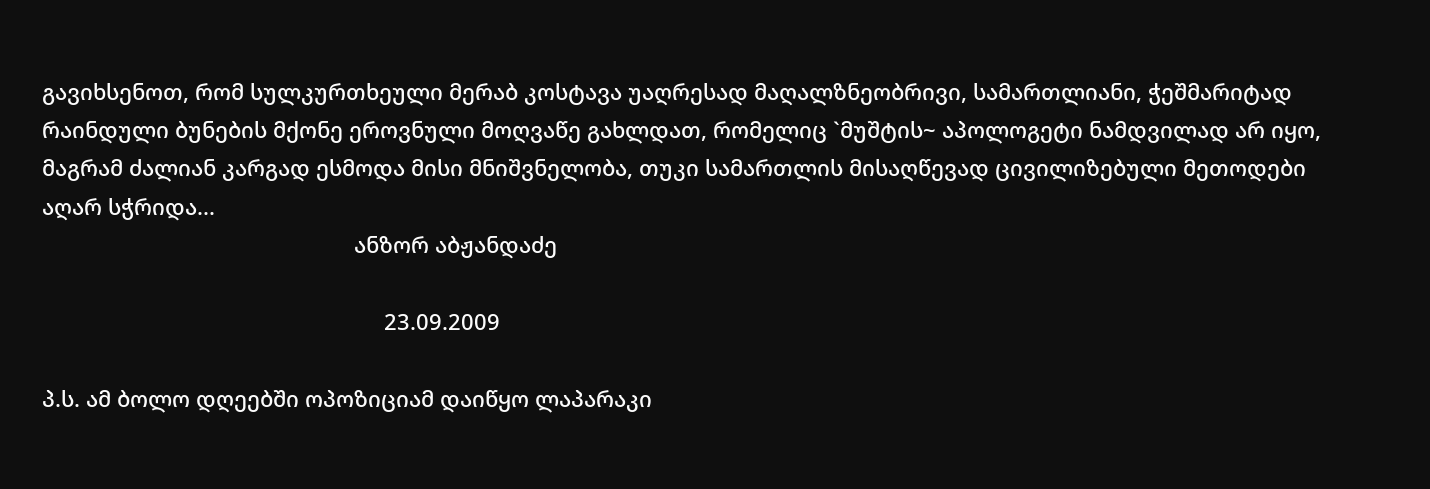გავიხსენოთ, რომ სულკურთხეული მერაბ კოსტავა უაღრესად მაღალზნეობრივი, სამართლიანი, ჭეშმარიტად რაინდული ბუნების მქონე ეროვნული მოღვაწე გახლდათ, რომელიც `მუშტის~ აპოლოგეტი ნამდვილად არ იყო, მაგრამ ძალიან კარგად ესმოდა მისი მნიშვნელობა, თუკი სამართლის მისაღწევად ცივილიზებული მეთოდები აღარ სჭრიდა...
                                                    ანზორ აბჟანდაძე

                                                         23.09.2009

პ.ს. ამ ბოლო დღეებში ოპოზიციამ დაიწყო ლაპარაკი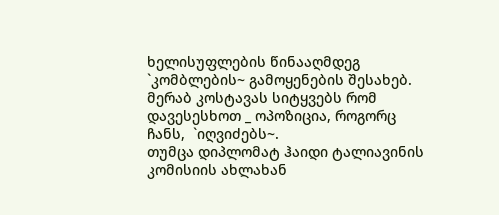ხელისუფლების წინააღმდეგ `კომბლების~ გამოყენების შესახებ.
მერაბ კოსტავას სიტყვებს რომ დავესესხოთ _ ოპოზიცია, როგორც ჩანს,  `იღვიძებს~.
თუმცა დიპლომატ ჰაიდი ტალიავინის კომისიის ახლახან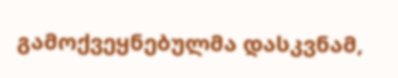გამოქვეყნებულმა დასკვნამ,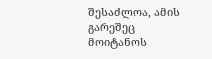შესაძლოა, ამის გარეშეც მოიტანოს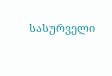სასურველი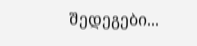შედეგები...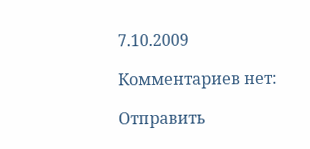7.10.2009

Комментариев нет:

Отправить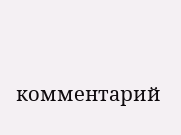комментарий